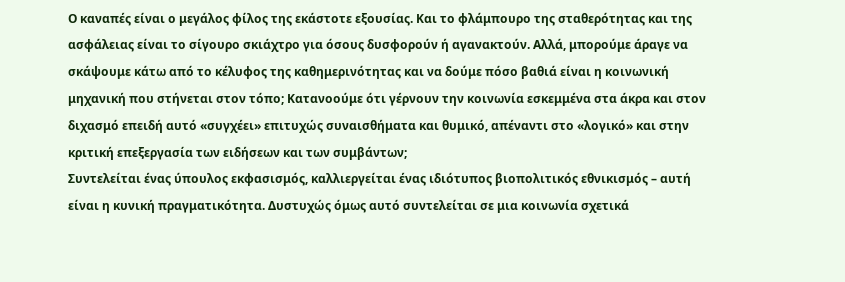Ο καναπές είναι ο μεγάλος φίλος της εκάστοτε εξουσίας. Και το φλάμπουρο της σταθερότητας και της ασφάλειας είναι το σίγουρο σκιάχτρο για όσους δυσφορούν ή αγανακτούν. Αλλά, μπορούμε άραγε να σκάψουμε κάτω από το κέλυφος της καθημερινότητας και να δούμε πόσο βαθιά είναι η κοινωνική μηχανική που στήνεται στον τόπο; Κατανοούμε ότι γέρνουν την κοινωνία εσκεμμένα στα άκρα και στον διχασμό επειδή αυτό «συγχέει» επιτυχώς συναισθήματα και θυμικό, απέναντι στο «λογικό» και στην κριτική επεξεργασία των ειδήσεων και των συμβάντων;
Συντελείται ένας ύπουλος εκφασισμός, καλλιεργείται ένας ιδιότυπος βιοπολιτικός εθνικισμός – αυτή είναι η κυνική πραγματικότητα. Δυστυχώς όμως αυτό συντελείται σε μια κοινωνία σχετικά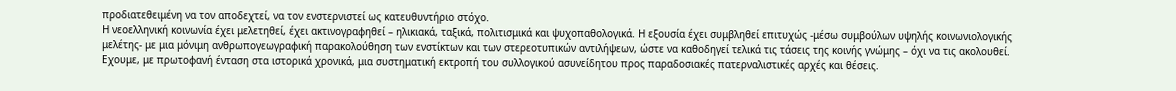προδιατεθειμένη να τον αποδεχτεί, να τον ενστερνιστεί ως κατευθυντήριο στόχο.
Η νεοελληνική κοινωνία έχει μελετηθεί, έχει ακτινογραφηθεί – ηλικιακά, ταξικά, πολιτισμικά και ψυχοπαθολογικά. Η εξουσία έχει συμβληθεί επιτυχώς -μέσω συμβούλων υψηλής κοινωνιολογικής μελέτης- με μια μόνιμη ανθρωπογεωγραφική παρακολούθηση των ενστίκτων και των στερεοτυπικών αντιλήψεων, ώστε να καθοδηγεί τελικά τις τάσεις της κοινής γνώμης – όχι να τις ακολουθεί.
Εχουμε, με πρωτοφανή ένταση στα ιστορικά χρονικά, μια συστηματική εκτροπή του συλλογικού ασυνείδητου προς παραδοσιακές πατερναλιστικές αρχές και θέσεις.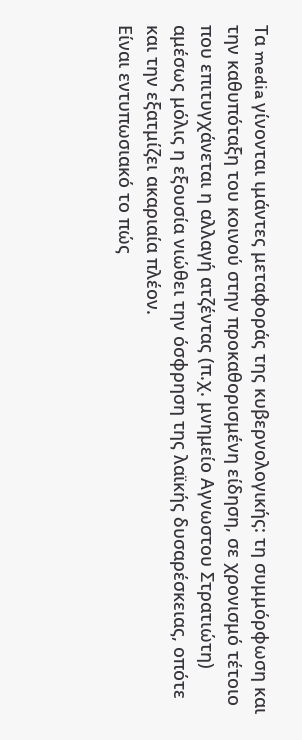Τα media γίνονται ιμάντες μεταφοράς της κυβερνολογικής: τη συμμόρφωση και την καθυπόταξη του κοινού στην προκαθορισμένη είδηση, σε χρονισμό τέτοιο που επιτυγχάνεται η αλλαγή ατζέντας (π.χ. μνημείο Αγνωστου Στρατιώτη) αμέσως μόλις η εξουσία νιώθει την όσφρηση της λαϊκής δυσαρέσκειας, οπότε και την εξατμίζει ακαριαία πλέον.
Είναι εντυπωσιακό το πώς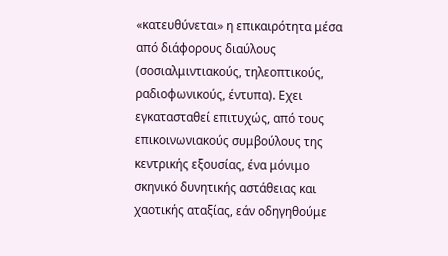«κατευθύνεται» η επικαιρότητα μέσα από διάφορους διαύλους (σοσιαλμιντιακούς, τηλεοπτικούς, ραδιοφωνικούς, έντυπα). Εχει εγκατασταθεί επιτυχώς, από τους επικοινωνιακούς συμβούλους της κεντρικής εξουσίας, ένα μόνιμο σκηνικό δυνητικής αστάθειας και χαοτικής αταξίας, εάν οδηγηθούμε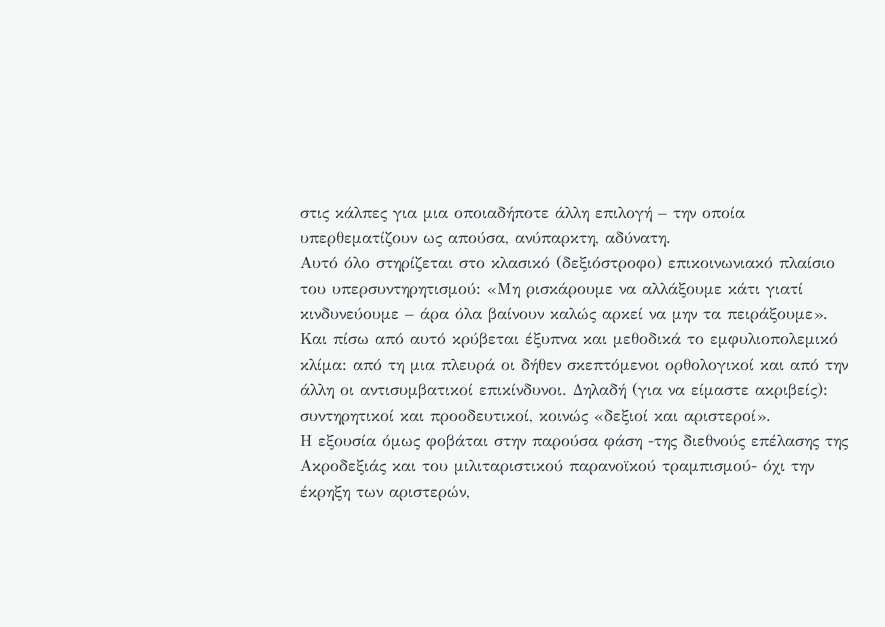στις κάλπες για μια οποιαδήποτε άλλη επιλογή – την οποία υπερθεματίζουν ως απούσα, ανύπαρκτη, αδύνατη.
Αυτό όλο στηρίζεται στο κλασικό (δεξιόστροφο) επικοινωνιακό πλαίσιο του υπερσυντηρητισμού: «Μη ρισκάρουμε να αλλάξουμε κάτι γιατί κινδυνεύουμε – άρα όλα βαίνουν καλώς αρκεί να μην τα πειράξουμε». Και πίσω από αυτό κρύβεται έξυπνα και μεθοδικά το εμφυλιοπολεμικό κλίμα: από τη μια πλευρά οι δήθεν σκεπτόμενοι ορθολογικοί και από την άλλη οι αντισυμβατικοί επικίνδυνοι. Δηλαδή (για να είμαστε ακριβείς): συντηρητικοί και προοδευτικοί, κοινώς «δεξιοί και αριστεροί».
Η εξουσία όμως φοβάται στην παρούσα φάση -της διεθνούς επέλασης της Ακροδεξιάς και του μιλιταριστικού παρανοϊκού τραμπισμού- όχι την έκρηξη των αριστερών,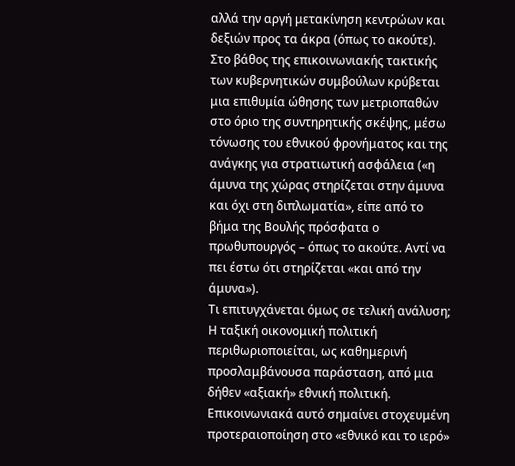αλλά την αργή μετακίνηση κεντρώων και δεξιών προς τα άκρα (όπως το ακούτε).
Στο βάθος της επικοινωνιακής τακτικής των κυβερνητικών συμβούλων κρύβεται μια επιθυμία ώθησης των μετριοπαθών στο όριο της συντηρητικής σκέψης, μέσω τόνωσης του εθνικού φρονήματος και της ανάγκης για στρατιωτική ασφάλεια («η άμυνα της χώρας στηρίζεται στην άμυνα και όχι στη διπλωματία», είπε από το βήμα της Βουλής πρόσφατα ο πρωθυπουργός – όπως το ακούτε. Αντί να πει έστω ότι στηρίζεται «και από την άμυνα»).
Τι επιτυγχάνεται όμως σε τελική ανάλυση; Η ταξική οικονομική πολιτική περιθωριοποιείται, ως καθημερινή προσλαμβάνουσα παράσταση, από μια δήθεν «αξιακή» εθνική πολιτική. Επικοινωνιακά αυτό σημαίνει στοχευμένη προτεραιοποίηση στο «εθνικό και το ιερό»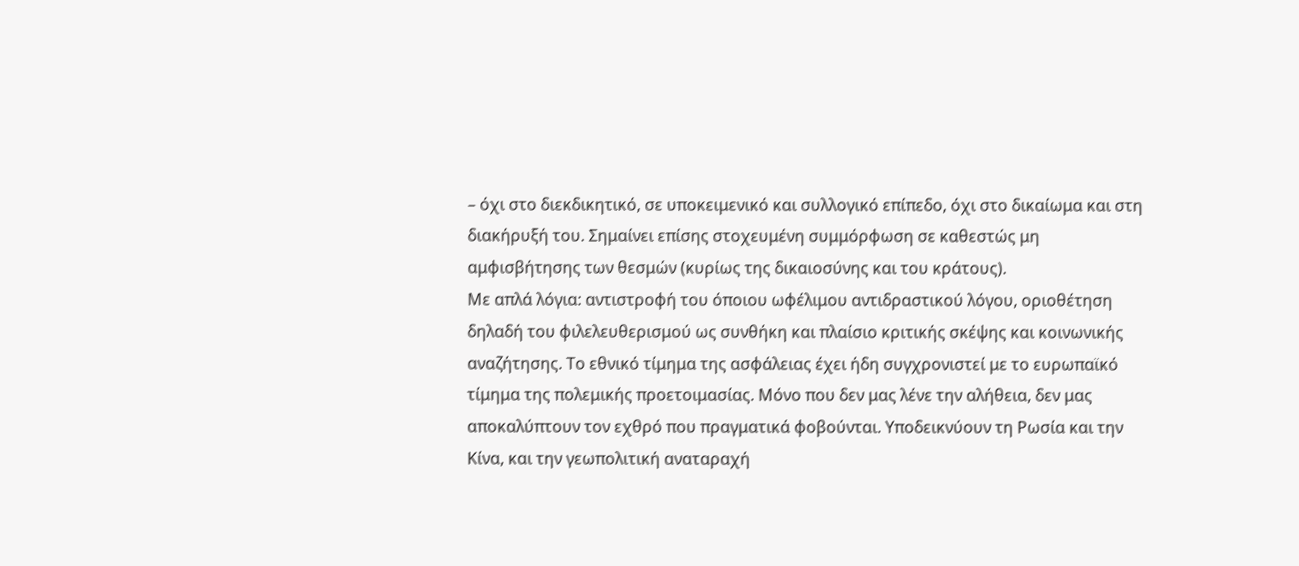– όχι στο διεκδικητικό, σε υποκειμενικό και συλλογικό επίπεδο, όχι στο δικαίωμα και στη διακήρυξή του. Σημαίνει επίσης στοχευμένη συμμόρφωση σε καθεστώς μη αμφισβήτησης των θεσμών (κυρίως της δικαιοσύνης και του κράτους).
Με απλά λόγια: αντιστροφή του όποιου ωφέλιμου αντιδραστικού λόγου, οριοθέτηση δηλαδή του φιλελευθερισμού ως συνθήκη και πλαίσιο κριτικής σκέψης και κοινωνικής αναζήτησης. Το εθνικό τίμημα της ασφάλειας έχει ήδη συγχρονιστεί με το ευρωπαϊκό τίμημα της πολεμικής προετοιμασίας. Μόνο που δεν μας λένε την αλήθεια, δεν μας αποκαλύπτουν τον εχθρό που πραγματικά φοβούνται. Υποδεικνύουν τη Ρωσία και την Κίνα, και την γεωπολιτική αναταραχή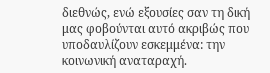διεθνώς, ενώ εξουσίες σαν τη δική μας φοβούνται αυτό ακριβώς που υποδαυλίζουν εσκεμμένα: την κοινωνική αναταραχή.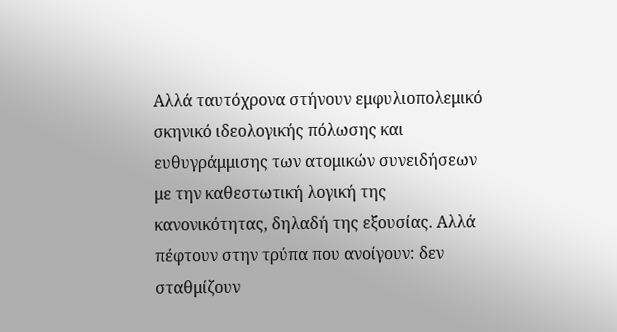Αλλά ταυτόχρονα στήνουν εμφυλιοπολεμικό σκηνικό ιδεολογικής πόλωσης και ευθυγράμμισης των ατομικών συνειδήσεων με την καθεστωτική λογική της κανονικότητας, δηλαδή της εξουσίας. Αλλά πέφτουν στην τρύπα που ανοίγουν: δεν σταθμίζουν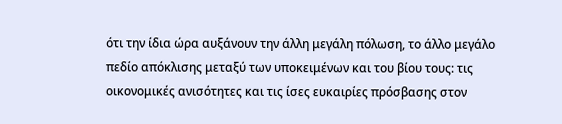ότι την ίδια ώρα αυξάνουν την άλλη μεγάλη πόλωση, το άλλο μεγάλο πεδίο απόκλισης μεταξύ των υποκειμένων και του βίου τους: τις οικονομικές ανισότητες και τις ίσες ευκαιρίες πρόσβασης στον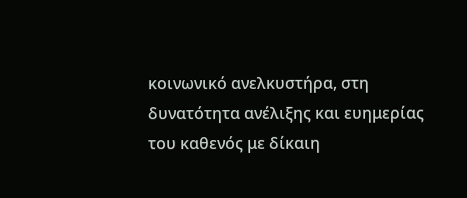κοινωνικό ανελκυστήρα, στη δυνατότητα ανέλιξης και ευημερίας του καθενός με δίκαιη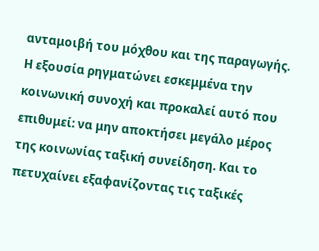ανταμοιβή του μόχθου και της παραγωγής.
Η εξουσία ρηγματώνει εσκεμμένα την κοινωνική συνοχή και προκαλεί αυτό που επιθυμεί: να μην αποκτήσει μεγάλο μέρος της κοινωνίας ταξική συνείδηση. Και το πετυχαίνει εξαφανίζοντας τις ταξικές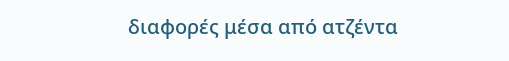διαφορές μέσα από ατζέντα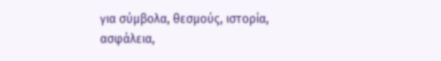για σύμβολα, θεσμούς, ιστορία, ασφάλεια,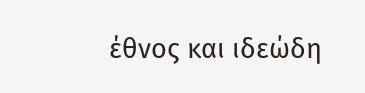έθνος και ιδεώδη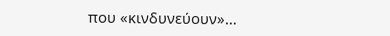που «κινδυνεύουν»…